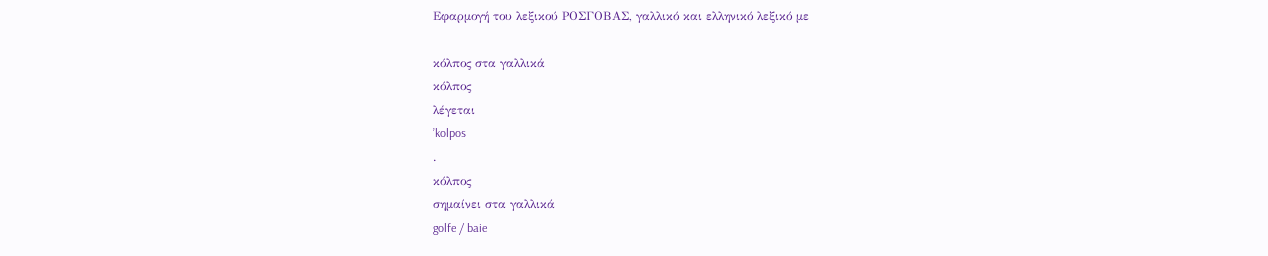Εφαρμογή του λεξικού ΡΟΣΓΟΒΑΣ, γαλλικό και ελληνικό λεξικό με

κόλπος στα γαλλικά
κόλπος
λέγεται
’kolpos
.
κόλπος
σημαίνει στα γαλλικά
golfe / baie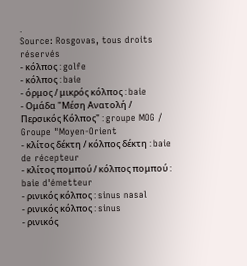.
Source: Rosgovas, tous droits réservés
- κόλπος : golfe
- κόλπος : baie
- όρμος / μικρός κόλπος : baie
- Ομάδα "Μέση Ανατολή / Περσικός Κόλπος" : groupe MOG / Groupe "Moyen-Orient
- κλίτος δέκτη / κόλπος δέκτη : baie de récepteur
- κλίτος πομπού / κόλπος πομπού : baie d'émetteur
- ρινικός κόλπος : sinus nasal
- ρινικός κόλπος : sinus
- ρινικός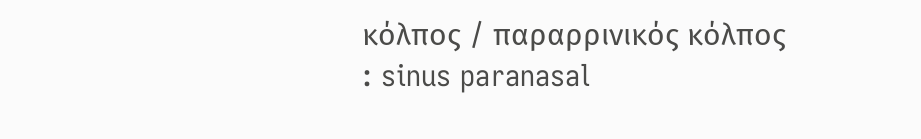κόλπος / παραρρινικός κόλπος : sinus paranasal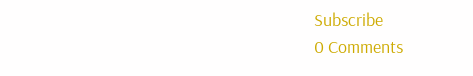Subscribe
0 Comments